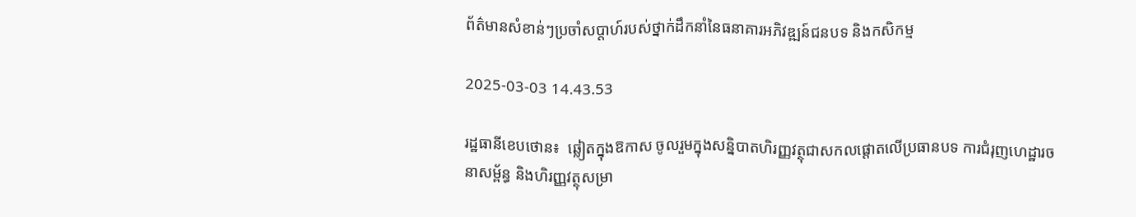ព័ត៌មានសំខាន់ៗប្រចាំសប្តាហ៍របស់ថ្នាក់ដឹកនាំនៃធនាគារអភិវឌ្ឍន៍ជនបទ និងកសិកម្ម

2025-03-03 14.43.53

រដ្ឋធានីខេបថោន៖  ឆ្លៀតក្នុងឱកាស ចូលរួមក្នុងសន្និបាតហិរញ្ញវត្ថុជាសកលផ្តោតលើប្រធានបទ ការជំរុញហេដ្ឋារចនាសម្ព័ន្ធ និងហិរញ្ញវត្ថុសម្រា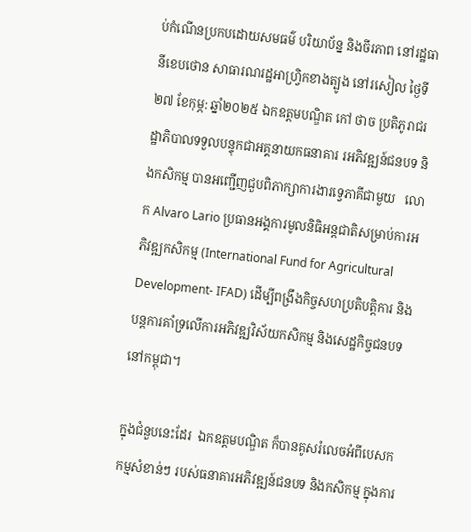ប់កំណើនប្រកបដោយសមធម៌ បរិយាប័ន្ន និងចីរភាព នៅរដ្ឋធានីខេបថោន សាធារណរដ្ឋអាហ្វ្រិកខាងត្បូង នៅរសៀល ថ្ងៃទី២៧ ខែកុម្ភ: ឆ្នាំ២០២៥ ឯកឧត្តមបណ្ឌិត កៅ ថាច ប្រតិភូរាជរដ្ឋាភិបាលទទួលបន្ទុកជាអគ្គនាយកធនាគារ រអភិវឌ្ឍន៍ជនបទ និងកសិកម្ម បានអញ្ជើញជួបពិភាក្សាការងារទ្វេភាគីជាមួយ   លោក Alvaro Lario ប្រធានអង្គការមូលនិធិអន្តជាតិសម្រាប់ការអភិវឌ្ឍកសិកម្ម (International Fund for Agricultural Development- IFAD) ដើម្បីពង្រឹងកិច្ចសហប្រតិបត្តិការ និងបន្តការគាំទ្រលើការអភិវឌ្ឍវិស័យកសិកម្ម និងសេដ្ឋកិច្ចជនបទនៅកម្ពុជា។

ក្នុងជំនួបនេះដែរ  ឯកឧត្តមបណ្ឌិត ក៏បានគូសរំលេចអំពីបេសកកម្មសំខាន់ៗ របស់ធនាគារអភិវឌ្ឍន៍ជនបទ និងកសិកម្ម ក្នុងការ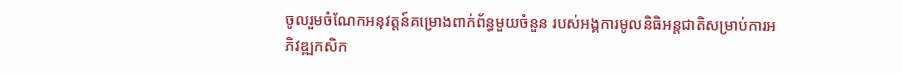ចូលរួមចំណែកអនុវត្តន៍គម្រោងពាក់ព័ន្ធមួយចំនួន របស់អង្គការមូលនិធិអន្តជាតិសម្រាប់ការអភិវឌ្ឍកសិក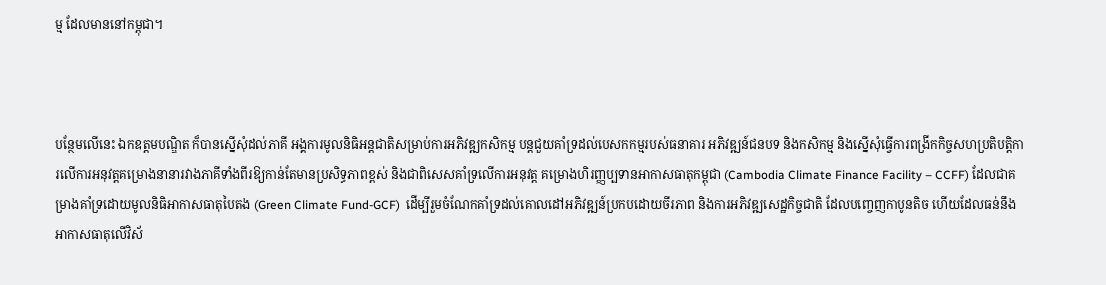ម្ម ដែលមាននៅកម្ពុជា។



បន្ថែមលើនេះ ឯកឧត្តមបណ្ឌិត ក៏បានស្នើសុំដល់ភាគី អង្គការមូលនិធិអន្តជាតិសម្រាប់ការអភិវឌ្ឍកសិកម្ម បន្តជួយគាំទ្រដល់បេសកកម្មរបស់ធនាគារ អភិវឌ្ឍន៍ជនបទ និងកសិកម្ម និងស្នើសុំធ្វើការពង្រីកកិច្ចសហប្រតិបត្តិការលើការអនុវត្តគម្រោងនានារវាងភាគីទាំងពីរឱ្យកាន់តែមានប្រសិទ្ធភាពខ្ពស់ និងជាពិសេសគាំទ្រលើការអនុវត្ត គម្រោងហិរញ្ញប្បទានអាកាសធាតុកម្ពុជា (Cambodia Climate Finance Facility – CCFF) ដែលជាគម្រាងគាំទ្រដោយមូលនិធិអាកាសធាតុបៃតង (Green Climate Fund-GCF)  ដើម្បីរួមចំណែកគាំទ្រដល់គោលដៅអភិវឌ្ឍន៍ប្រកបដោយចីរភាព និងការអភិវឌ្ឍសេដ្ឋកិច្ចជាតិ ដែលបញ្ចេញកាបូនតិច ហើយដែលធន់នឹងអាកាសធាតុលើវិស័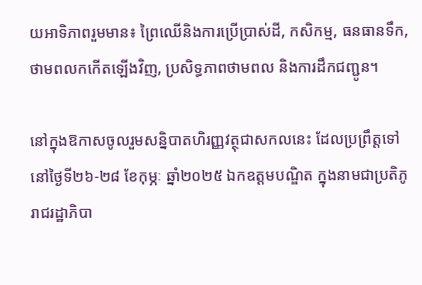យអាទិភាពរួមមាន៖ ព្រៃឈើនិងការប្រើប្រាស់ដី, កសិកម្ម, ធនធានទឹក, ថាមពលកកើតឡើងវិញ, ប្រសិទ្ធភាពថាមពល និងការដឹកជញ្ជូន។

នៅក្នុងឱកាសចូលរួមសន្និបាតហិរញ្ញវត្ថុជាសកលនេះ ដែលប្រព្រឹត្តទៅនៅថ្ងៃទី២៦-២៨ ខែកុម្ភៈ ឆ្នាំ២០២៥ ឯកឧត្តមបណ្ឌិត ក្នុងនាមជាប្រតិភូរាជរដ្ឋាភិបា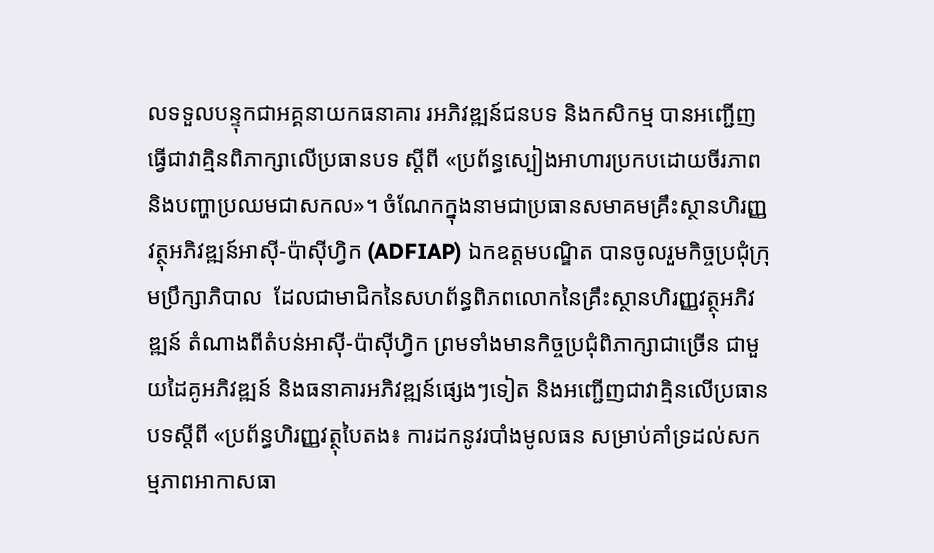លទទួលបន្ទុកជាអគ្គនាយកធនាគារ រអភិវឌ្ឍន៍ជនបទ និងកសិកម្ម បានអញ្ជើញធ្វើជាវាគ្មិនពិភាក្សាលើប្រធានបទ ស្តីពី «ប្រព័ន្ធស្បៀងអាហារប្រកបដោយចីរភាព និងបញ្ហាប្រឈមជាសកល»។ ចំណែកក្នុងនាមជាប្រធានសមាគមគ្រឹះស្ថានហិរញ្ញវត្ថុអភិវឌ្ឍន៍អាស៊ី-ប៉ាស៊ីហ្វិក (ADFIAP) ឯកឧត្តមបណ្ឌិត បានចូលរួមកិច្ចប្រជុំក្រុមប្រឹក្សាភិបាល  ដែលជាមាជិកនៃសហព័ន្ធពិភពលោកនៃគ្រឹះស្ថានហិរញ្ញវត្ថុអភិវឌ្ឍន៍ តំណាងពីតំបន់អាស៊ី-ប៉ាស៊ីហ្វិក ព្រមទាំងមានកិច្ចប្រជុំពិភាក្សាជាច្រើន ជាមួយដៃគូអភិវឌ្ឍន៍ និងធនាគារអភិវឌ្ឍន៍ផ្សេងៗទៀត និងអញ្ជើញជាវាគ្មិនលើប្រធានបទស្តីពី «ប្រព័ន្ធហិរញ្ញវត្ថុបៃតង៖ ការដកនូវរបាំងមូលធន សម្រាប់គាំទ្រដល់សកម្មភាពអាកាសធា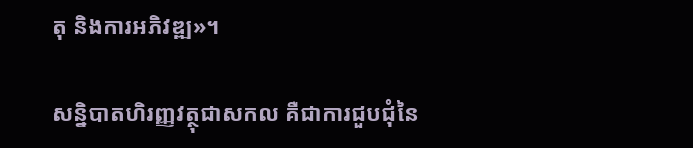តុ និងការអភិវឌ្ឍ»។

សន្និបាតហិរញ្ញវត្ថុជាសកល គឺជាការជួបជុំនៃ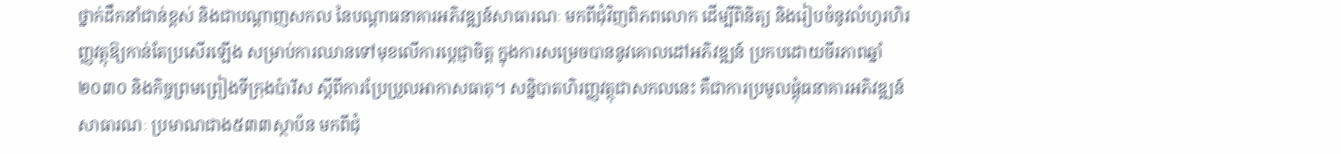ថ្នាក់ដឹកនាំជាន់ខ្ពស់ និងជាបណ្តាញសកល នៃបណ្តាធនាគារអភិវឌ្ឍន៍សាធារណៈ មកពីជុំវិញពិភពលោក ដើម្បីពិនិត្យ និងរៀបចំនូវលំហូរហិរញ្ញវត្ថុឱ្យកាន់តែប្រសើរឡើង សម្រាប់ការឈានទៅមុខលើការប្តេជ្ញាចិត្ត ក្នុងការសម្រេចបាននូវគោលដៅអភិវឌ្ឍន៍ ប្រកបដោយចីរភាពឆ្នាំ ២០៣០ និងកិច្ចព្រមព្រៀងទីក្រុងប៉ារីស ស្តីពីការប្រែប្រួលអាកាសធាតុ។ សន្និបាតហិរញ្ញវត្ថុជាសកលនេះ គឺជាការប្រមូលផ្តុំធនាគារអភិវឌ្ឍន៍សាធារណៈ ប្រមាណជាង៥៣៣ស្ថាប័ន មកពីជុំ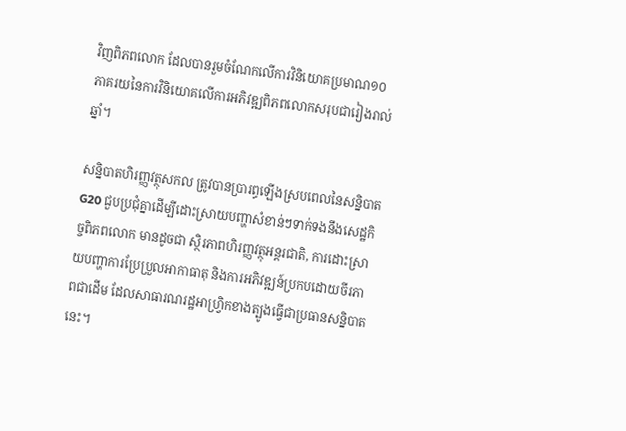វិញពិភពលោក ដែលបានរួមចំណែកលើការវិនិយោគប្រមាណ១០ភាគរយនៃការវិនិយោគលើការអភិវឌ្ឍពិភពលោកសរុបជារៀងរាល់ឆ្នាំ។

សន្និបាតហិរញ្ញវត្ថុសកល ត្រូវបានប្រារព្ធឡើងស្របពេលនៃសន្និបាត G20 ជួបប្រជុំគ្នាដើម្បីដោះស្រាយបញ្ហាសំខាន់ៗទាក់ទងនឹងសេដ្ឋកិច្ចពិភពលោក មានដូចជា ស្ថិរភាពហិរញ្ញវត្ថុអន្តរជាតិ, ការដោះស្រាយបញ្ហាការប្រែប្រួលអាកាធាតុ និងការអភិវឌ្ឍន៍ប្រកបដោយចីរភាពជាដើម ដែលសាធារណរដ្ឋអាហ្វ្រិកខាងត្បូងធ្វើជាប្រធានសន្និបាតនេះ។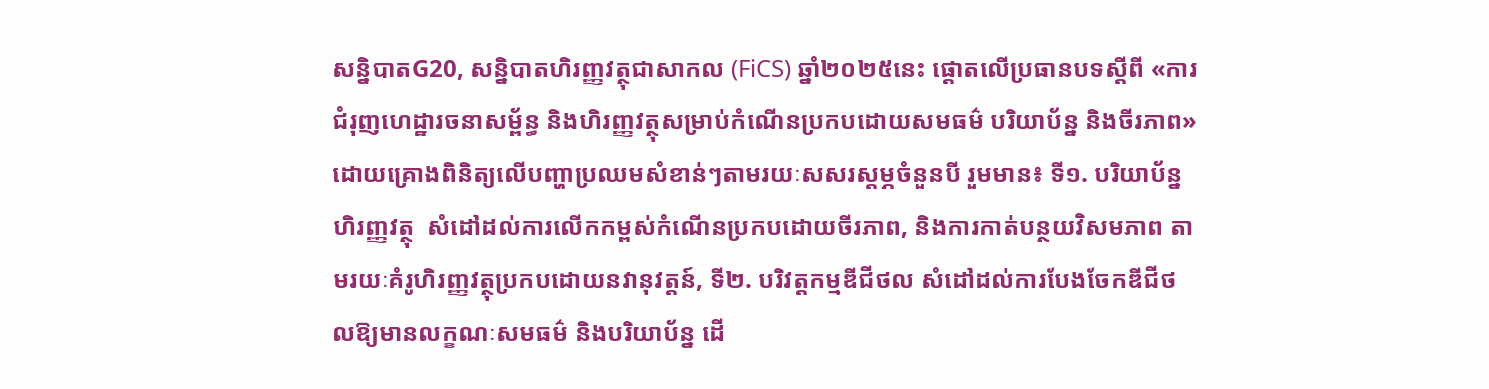សន្និបាតG20, សន្និបាតហិរញ្ញវត្ថុជាសាកល (FiCS) ឆ្នាំ២០២៥នេះ ផ្តោតលើប្រធានបទស្តីពី «ការជំរុញហេដ្ឋារចនាសម្ព័ន្ធ និងហិរញ្ញវត្ថុសម្រាប់កំណើនប្រកបដោយសមធម៌ បរិយាប័ន្ន និងចីរភាព» ដោយគ្រោងពិនិត្យលើបញ្ហាប្រឈមសំខាន់ៗតាមរយៈសសរស្តម្ភចំនួនបី រួមមាន៖ ទី១. បរិយាប័ន្នហិរញ្ញវត្ថុ  សំដៅដល់ការលើកកម្ពស់កំណើនប្រកបដោយចីរភាព, និងការកាត់បន្ថយវិសមភាព តាមរយៈគំរូហិរញ្ញវត្ថុប្រកបដោយនវានុវត្តន៍, ទី២. បរិវត្តកម្មឌីជីថល សំដៅដល់ការបែងចែកឌីជីថលឱ្យមានលក្ខណៈសមធម៌ និងបរិយាប័ន្ន ដើ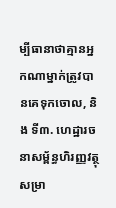ម្បីធានាថាគ្មានអ្នកណាម្នាក់ត្រូវបានគេទុកចោល, និង ទី៣. ហេដ្ឋារចនាសម្ព័ន្ធហិរញ្ញវត្ថុសម្រា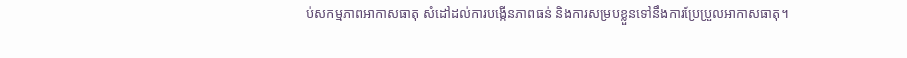ប់សកម្មភាពអាកាសធាតុ សំដៅដល់ការបង្កើនភាពធន់ និងការសម្របខ្លួនទៅនឹងការប្រែប្រួលអាកាសធាតុ។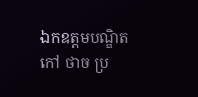ឯកឧត្តមបណ្ឌិត កៅ ថាច ប្រ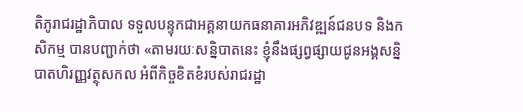តិភូរាជរដ្ឋាភិបាល ទទួលបន្ទុកជាអគ្គនាយកធនាគារអភិវឌ្ឍន៍ជនបទ និងកសិកម្ម បានបញ្ជាក់ថា «តាមរយៈសន្និបាតនេះ ខ្ញុំនឹងផ្សព្វផ្សាយជូនអង្គសន្និបាតហិរញ្ញវត្ថុសកល អំពីកិច្ចខិតខំរបស់រាជរដ្ឋា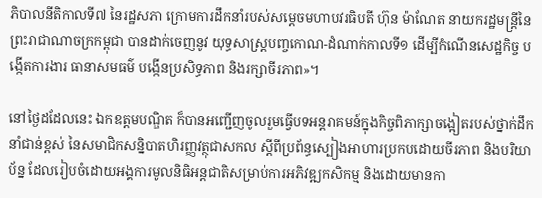ភិបាលនីតិកាលទី៧ នៃរដ្ឋសភា ក្រោមការដឹកនាំរបស់សម្តេចមហាបវរធិបតី ហ៊ុន ម៉ាណែត នាយករដ្ឋមន្រ្តីនៃព្រះរាជាណាចក្រកម្ពុជា បានដាក់ចេញនូវ យុទ្ធសាស្រ្តបញ្ចកោណ-ដំណាក់កាលទី១ ដើម្បីកំណើនសេដ្ឋកិច្ច បង្កើតការងារ ធានាសមធម៌ បង្កើនប្រសិទ្ធភាព និងរក្សាចីរភាព»។

នៅថ្ងៃដដែលនេះ ឯកឧត្តមបណ្ឌិត ក៏បានអញ្ជើញចូលរួមធ្វើបទអន្តរាគមន៍ក្នុងកិច្ចពិភាក្សាចង្អៀតរបស់ថ្នាក់ដឹកនាំជាន់ខ្ពស់ នៃសមាជិកសន្និបាតហិរញ្ញវត្ថុជាសកល ស្តីពីប្រព័ន្ធស្បៀងអាហារប្រកបដោយចីរភាព និងបរិយាប័ន្ន ដែលរៀបចំដោយអង្គការមូលនិធិអន្តជាតិសម្រាប់ការអភិវឌ្ឍកសិកម្ម និងដោយមានកា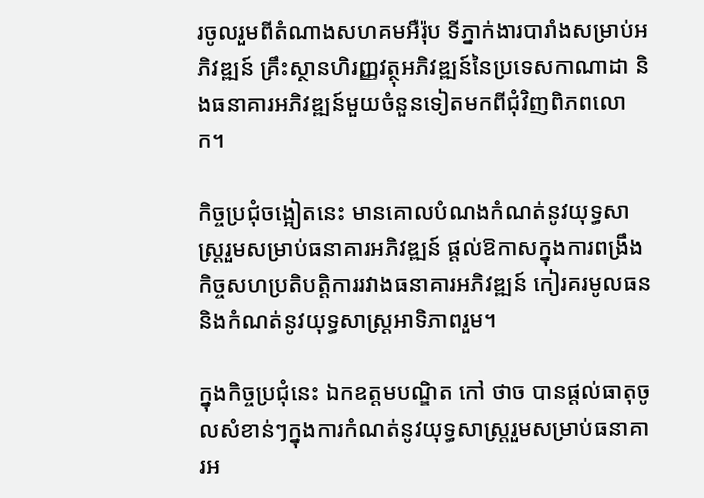រចូលរួមពីតំណាងសហគមអឺរ៉ុប ទីភ្នាក់ងារបារាំងសម្រាប់អភិវឌ្ឍន៍ គ្រឹះស្ថានហិរញ្ញវត្ថុអភិវឌ្ឍន៍នៃប្រទេសកាណាដា និងធនាគារអភិវឌ្ឍន៍មួយចំនួនទៀតមកពីជុំវិញពិភពលោក។

កិច្ចប្រជុំចង្អៀតនេះ មានគោលបំណងកំណត់នូវយុទ្ធសាស្រ្តរួមសម្រាប់ធនាគារអភិវឌ្ឍន៍ ផ្តល់ឱកាសក្នុងការពង្រឹងកិច្ចសហប្រតិបត្តិការរវាងធនាគារអភិវឌ្ឍន៍ កៀរគរមូលធន និងកំណត់នូវយុទ្ធសាស្រ្តអាទិភាពរួម។

ក្នុងកិច្ចប្រជុំនេះ ឯកឧត្តមបណ្ឌិត កៅ ថាច បានផ្តល់ធាតុចូលសំខាន់ៗក្នុងការកំណត់នូវយុទ្ធសាស្រ្តរួមសម្រាប់ធនាគារអ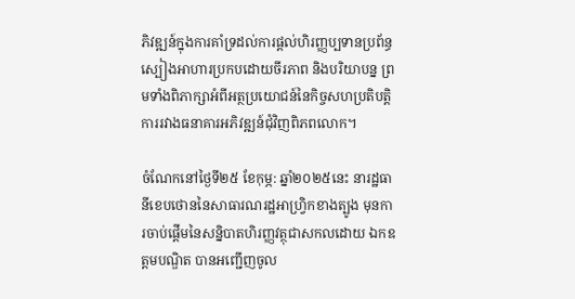ភិវឌ្ឍន៍ក្នុងការគាំទ្រដល់ការផ្តល់ហិរញ្ញប្បទានប្រព័ន្ធស្បៀងអាហារប្រកបដោយចីរភាព និងបរិយាបន្ន ព្រមទាំងពិភាក្សាអំពីអត្ថប្រយោជន៍នៃកិច្ចសហប្រតិបត្តិការរវាងធនាគារអភិវឌ្ឍន៍ជុំវិញពិភពលោក។

ចំណែកនៅថ្ងៃទី២៥ ខែកុម្ភ: ឆ្នាំ២០២៥នេះ នារដ្ឋធានីខេបថោននៃសាធារណរដ្ឋអាហ្វ្រិកខាងត្បូង មុនការចាប់ផ្តើមនៃសន្និបាតហិរញ្ញវត្ថុជាសកលដោយ ឯកឧត្តមបណ្ឌិត បានអញ្ជើញចូល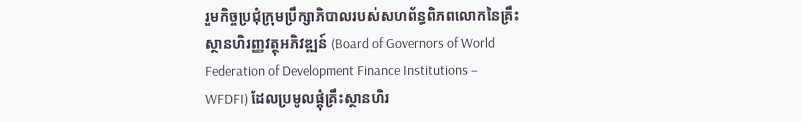រួមកិច្ចប្រជុំក្រុមប្រឹក្សាភិបាលរបស់សហព័ន្ធពិភពលោកនៃគ្រឹះស្ថានហិរញ្ញវត្ថុអភិវឌ្ឍន៍ (Board of Governors of World Federation of Development Finance Institutions – WFDFI) ដែលប្រមូលផ្តុំគ្រឹះស្ថានហិរ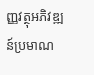ញ្ញវត្ថុអភិវឌ្ឍន៍ប្រមាណ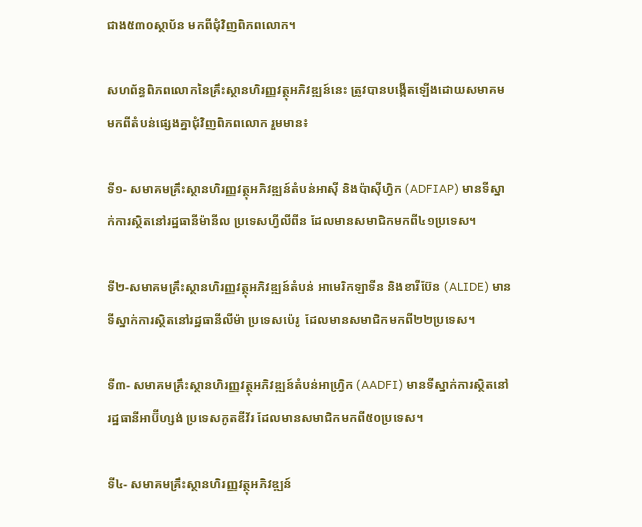ជាង៥៣០ស្ថាប័ន មកពីជុំវិញពិភពលោក។

សហព័ន្ធពិភពលោកនៃគ្រឹះស្ថានហិរញ្ញវត្ថុអភិវឌ្ឍន៍នេះ ត្រូវបានបង្កើតឡើងដោយសមាគមមកពីតំបន់ផ្សេងគ្នាជុំវិញពិភពលោក រួមមាន៖

ទី១- សមាគមគ្រឹះស្ថានហិរញ្ញវត្ថុអភិវឌ្ឍន៍តំបន់អាស៊ី និងប៉ាស៊ីហ្វិក (ADFIAP) មានទីស្នាក់ការស្ថិតនៅរដ្ឋធានីម៉ានីល ប្រទេសហ្វីលីពីន ដែលមានសមាជិកមកពី៤១ប្រទេស។

ទី២-សមាគមគ្រឹះស្ថានហិរញ្ញវត្ថុអភិវឌ្ឍន៍តំបន់ អាមេរិកឡាទីន និងខារីប៊ែន (ALIDE) មានទីស្នាក់ការស្ថិតនៅរដ្ឋធានីលីម៉ា ប្រទេសប៉េរូ  ដែលមានសមាជិកមកពី២២ប្រទេស។

ទី៣- សមាគមគ្រឹះស្ថានហិរញ្ញវត្ថុអភិវឌ្ឍន៍តំបន់អាហ្វ្រិក (AADFI) មានទីស្នាក់ការស្ថិតនៅរដ្ឋធានីអាប៊ីហ្សង់ ប្រទេសកូតឌីវ័រ ដែលមានសមាជិកមកពី៥០ប្រទេស។

ទី៤- សមាគមគ្រឹះស្ថានហិរញ្ញវត្ថុអភិវឌ្ឍន៍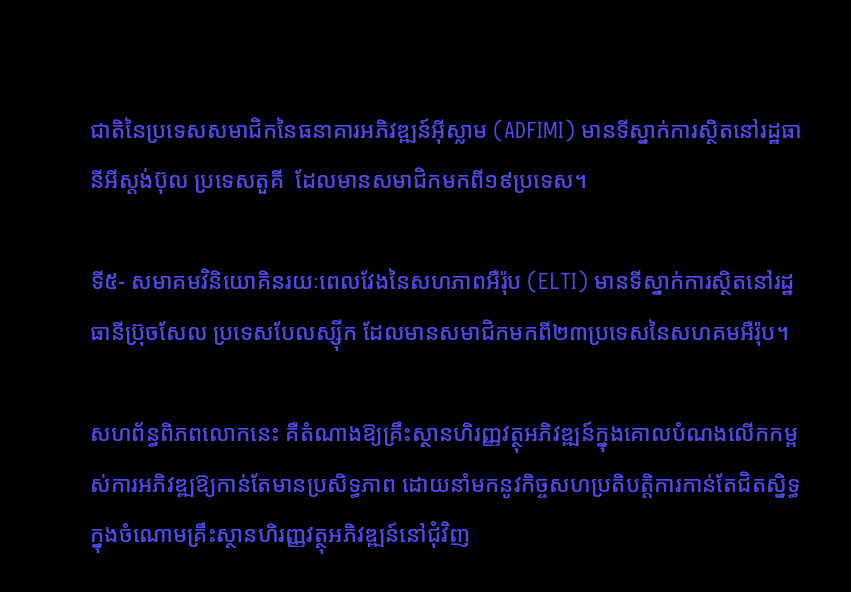ជាតិនៃប្រទេសសមាជិកនៃធនាគារអភិវឌ្ឍន៍អ៊ីស្លាម (ADFIMI) មានទីស្នាក់ការស្ថិតនៅរដ្ឋធានីអីស្តង់ប៊ុល ប្រទេសតួគី  ដែលមានសមាជិកមកពី១៩ប្រទេស។

ទី៥- សមាគមវិនិយោគិនរយៈពេលវែងនៃសហភាពអឺរ៉ុប (ELTI) មានទីស្នាក់ការស្ថិតនៅរដ្ឋធានីប្រ៊ុចសែល ប្រទេសបែលស្ស៊ីក ដែលមានសមាជិកមកពី២៣ប្រទេសនៃសហគមអឺរ៉ុប។

សហព័ន្ធពិភពលោកនេះ គឺតំណាងឱ្យគ្រឹះស្ថានហិរញ្ញវត្ថុអភិវឌ្ឍន៍ក្នុងគោលបំណងលើកកម្ពស់ការអភិវឌ្ឍឱ្យកាន់តែមានប្រសិទ្ធភាព ដោយនាំមកនូវកិច្ចសហប្រតិបត្តិការកាន់តែជិតស្និទ្ធក្នុងចំណោមគ្រឹះស្ថានហិរញ្ញវត្ថុអភិវឌ្ឍន៍នៅជុំវិញ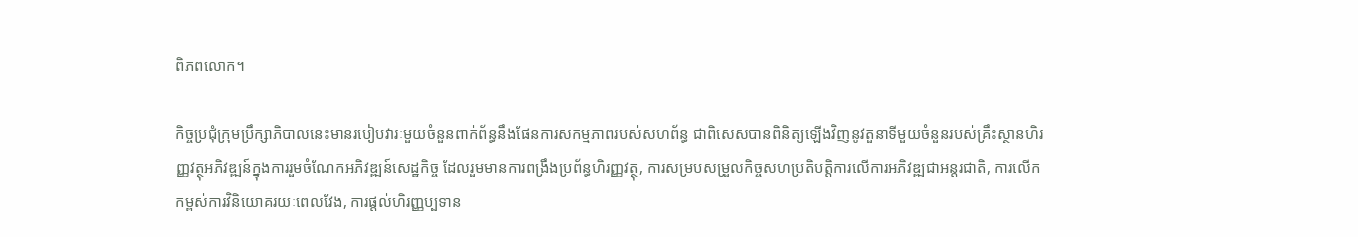ពិភពលោក។

កិច្ចប្រជុំក្រុមប្រឹក្សាភិបាលនេះមានរបៀបវារៈមួយចំនួនពាក់ព័ន្ធនឹងផែនការសកម្មភាពរបស់សហព័ន្ធ ជាពិសេសបានពិនិត្យឡើងវិញនូវតួនាទីមួយចំនួនរបស់គ្រឹះស្ថានហិរញ្ញវត្ថុអភិវឌ្ឍន៍ក្នុងការរួមចំណែកអភិវឌ្ឍន៍សេដ្ឋកិច្ច ដែលរួមមានការពង្រឹងប្រព័ន្ធហិរញ្ញវត្ថុ, ការសម្របសម្រួលកិច្ចសហប្រតិបត្តិការលើការអភិវឌ្ឍជាអន្តរជាតិ, ការលើកកម្ពស់ការវិនិយោគរយៈពេលវែង, ការផ្តល់ហិរញ្ញប្បទាន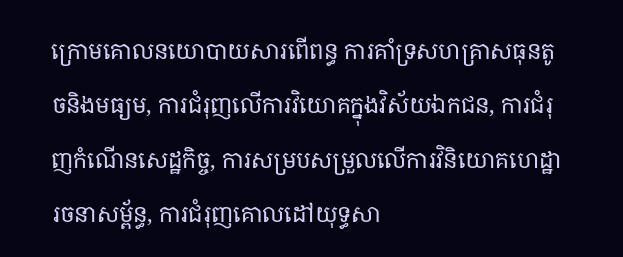ក្រោមគោលនយោបាយសារពើពន្ធ ការគាំទ្រសហគ្រាសធុនតូចនិងមធ្យម, ការជំរុញលើការវិយោគក្នុងវិស័យឯកជន, ការជំរុញកំណើនសេដ្ឋកិច្ច, ការសម្របសម្រួលលើការវិនិយោគហេដ្ឋារចនាសម្ព័ន្ធ, ការជំរុញគោលដៅយុទ្ធសា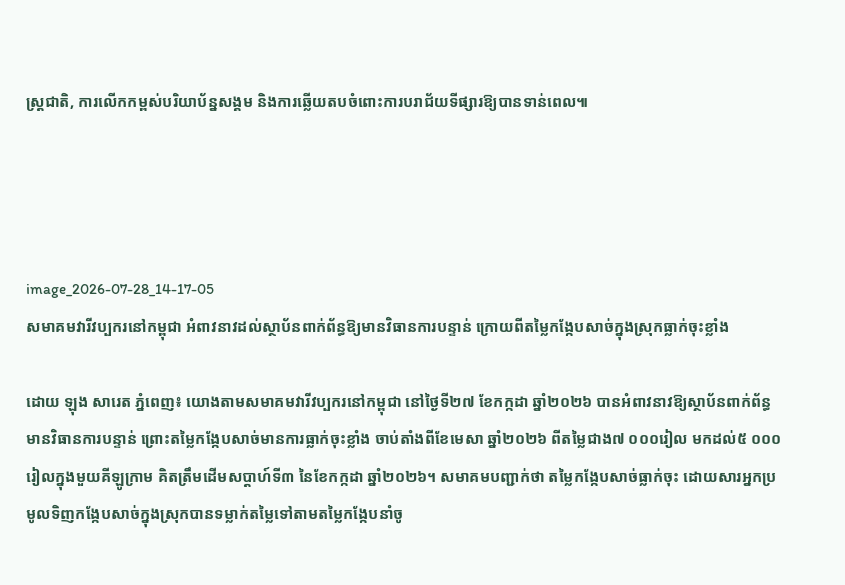ស្ត្រជាតិ, ការលើកកម្ពស់បរិយាប័ន្នសង្គម និងការឆ្លើយតបចំពោះការបរាជ័យទីផ្សារឱ្យបានទាន់ពេល៕




image_2026-07-28_14-17-05
សមាគមវារីវប្បករនៅកម្ពុជា អំពាវនាវដល់ស្ថាប័នពាក់ព័ន្ធឱ្យមានវិធានការបន្ទាន់ ក្រោយពីតម្លៃកង្កែបសាច់ក្នុងស្រុកធ្លាក់ចុះខ្លាំង

ដោយ ឡុង សារេត ភ្នំពេញ៖ យោងតាមសមាគមវារីវប្បករនៅកម្ពុជា នៅថ្ងៃទី២៧ ខែកក្កដា ឆ្នាំ២០២៦ បានអំពាវនាវឱ្យស្ថាប័នពាក់ព័ន្ធមានវិធានការបន្ទាន់ ព្រោះតម្លៃកង្កែបសាច់មានការធ្លាក់ចុះខ្លាំង ចាប់តាំងពីខែមេសា ឆ្នាំ២០២៦ ពីតម្លៃជាង៧ ០០០រៀល មកដល់៥ ០០០រៀលក្នុងមួយគីឡូក្រាម គិតត្រឹមដើមសប្តាហ៍ទី៣ នៃខែកក្កដា ឆ្នាំ២០២៦។ សមាគមបញ្ជាក់ថា តម្លៃកង្កែបសាច់ធ្លាក់ចុះ ដោយសារអ្នកប្រមូលទិញកង្កែបសាច់ក្នុងស្រុកបានទម្លាក់តម្លៃទៅតាមតម្លៃកង្កែបនាំចូ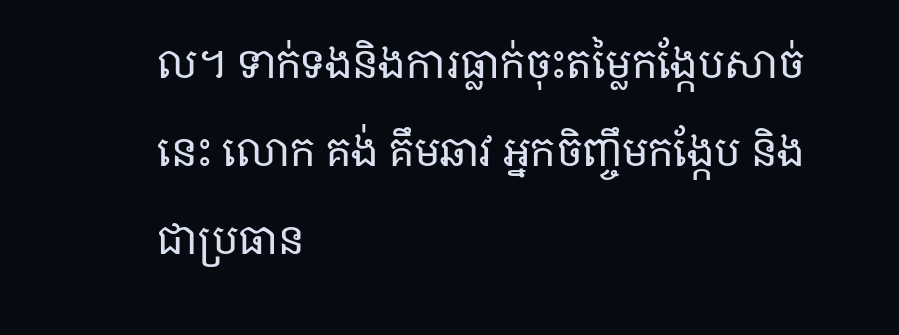ល។ ទាក់ទងនិងការធ្លាក់ចុះតម្លៃកង្កែបសាច់នេះ លោក គង់ គឹមឆាវ អ្នកចិញ្ចឹមកង្កែប និងជាប្រធាន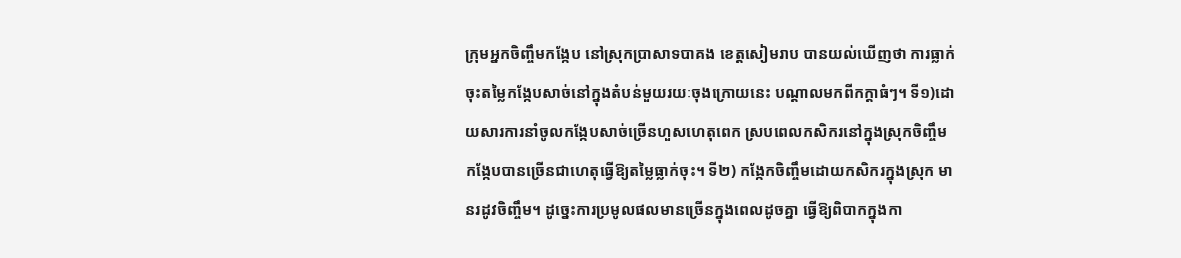ក្រុមអ្នកចិញ្ចឹមកង្កែប នៅស្រុកបា្រសាទបាគង ខេត្តសៀមរាប បានយល់ឃើញថា ការធ្លាក់ចុះតម្លៃកង្កែបសាច់នៅក្នុងតំបន់មួយរយៈចុងក្រោយនេះ បណ្តាលមកពីកក្តាធំៗ។ ទី១)ដោយសារការនាំចូលកង្កែបសាច់ច្រើនហួសហេតុពេក ស្របពេលកសិករនៅក្នុងស្រុកចិញ្ចឹមកង្កែបបានច្រើនជាហេតុធ្វើឱ្យតម្លៃធ្លាក់ចុះ។ ទី២) កង្កែកចិញ្ចឹមដោយកសិករក្នុងស្រុក មានរដូវចិញ្ចឹម។ ដូច្នេះការប្រមូលផលមានច្រើនក្នុងពេលដូចគ្នា ធ្វើឱ្យពិបាកក្នុងកា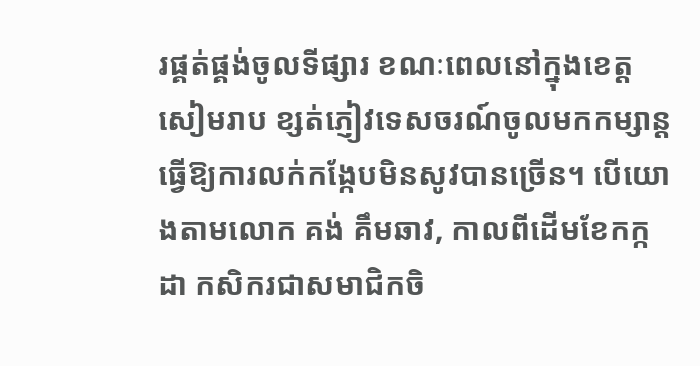រផ្គត់ផ្គង់ចូលទីផ្សារ ខណៈពេលនៅក្នុងខេត្តសៀមរាប ខ្សត់ភ្ញៀវទេសចរណ៍ចូលមកកម្សាន្តធ្វើឱ្យការលក់កង្កែបមិនសូវបានច្រើន។ បើយោងតាមលោក គង់ គឹមឆាវ, កាលពីដើមខែកក្កដា កសិករជាសមាជិកចិ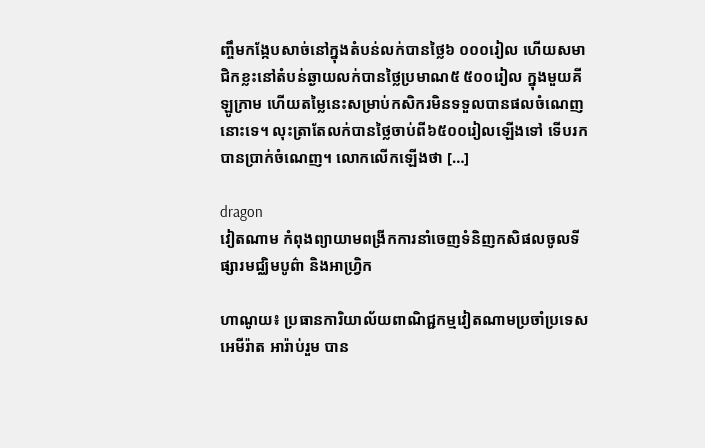ញ្ចឹមកង្កែបសាច់នៅក្នុងតំបន់លក់បានថ្លៃ៦ ០០០រៀល ហើយសមាជិកខ្លះនៅតំបន់ឆ្ងាយលក់បានថ្លៃប្រមាណ៥ ៥០០រៀល ក្នុងមួយគីឡូក្រាម ហើយតម្លៃនេះសម្រាប់កសិករមិនទទួលបានផលចំណេញនោះទេ។ លុះត្រាតែលក់បានថ្លៃចាប់ពី៦៥០០រៀលឡើងទៅ ទើបរកបានប្រាក់ចំណេញ។ លោកលើកឡើងថា […]

dragon
វៀតណាម កំពុងព្យាយាមពង្រីកការនាំចេញទំនិញកសិផលចូលទីផ្សារមជ្ឈិមបូព៌ា និងអាហ្វ្រិក

ហាណូយ៖ ប្រធានការិយាល័យពាណិជ្ជកម្មវៀតណាមប្រចាំប្រទេសអេមីរ៉ាត អារ៉ាប់រួម បាន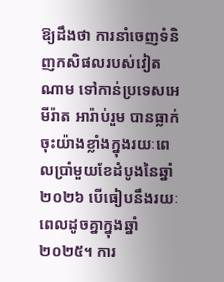ឱ្យដឹងថា ការនាំចេញទំនិញកសិផលរបស់វៀតណាម ទៅកាន់ប្រទេសអេមីរ៉ាត អារ៉ាប់រួម បានធ្លាក់ចុះយ៉ាងខ្លាំងក្នុងរយៈពេលប្រាំមួយខែដំបូងនៃឆ្នាំ២០២៦ បើធៀបនឹងរយៈពេលដូចគ្នាក្នុងឆ្នាំ២០២៥។ ការ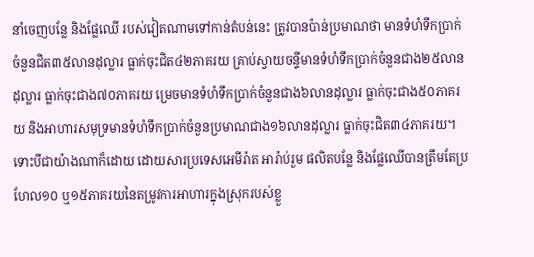នាំចេញបន្លែ និងផ្លែឈើ របស់វៀតណាមទៅកាន់តំបន់នេះ ត្រូវបានប៉ាន់ប្រមាណថា មានទំហំទឹកប្រាក់ចំនួនជិត៣៥លានដុល្លារ ធ្លាក់ចុះជិត៤២ភាគរយ គ្រាប់ស្វាយចន្ទីមានទំហំទឹកប្រាក់ចំនួនជាង២៥លានដុល្លារ ធ្លាក់ចុះជាង៧០ភាគរយ ម្រេចមានទំហំទឹកប្រាក់ចំនួនជាង៦លានដុល្លារ ធ្លាក់ចុះជាង៥០ភាគរយ និងអាហារសមុទ្រមានទំហំទឹកប្រាក់ចំនួនប្រមាណជាង១៦លានដុល្លារ ធ្លាក់ចុះជិត៣៤ភាគរយ។ ទោះបីជាយ៉ាងណាក៏ដោយ ដោយសារប្រទេសអេមីរ៉ាត អារ៉ាប់រួម ផលិតបន្លែ និងផ្លែឈើបានត្រឹមតែប្រហែល១០ ឬ១៥ភាគរយនៃតម្រូវការអាហារក្នុងស្រុករបស់ខ្លួ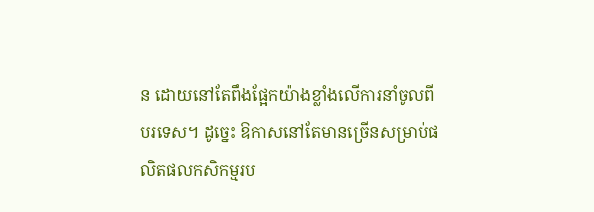ន ដោយនៅតែពឹងផ្អែកយ៉ាងខ្លាំងលើការនាំចូលពីបរទេស។ ដូច្នេះ ឱកាសនៅតែមានច្រើនសម្រាប់ផលិតផលកសិកម្មរប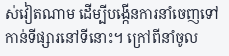ស់វៀតណាម ដើម្បីបង្កើនការនាំចេញទៅកាន់ទីផ្សារនៅទីនោះ។ ក្រៅពីនាំចូល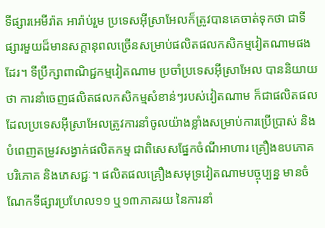ទីផ្សារអេមីរ៉ាត អារ៉ាប់រួម ប្រទេសអ៊ីស្រាអែលក៏ត្រូវបានគេចាត់ទុកថា ជាទីផ្សារមួយដ៏មានសក្តានុពលច្រើនសម្រាប់ផលិតផលកសិកម្មវៀតណាមផងដែរ។ ទីប្រឹក្សាពាណិជ្ជកម្មវៀតណាម ប្រចាំប្រទេសអ៊ីស្រាអែល បាននិយាយថា ការនាំចេញផលិតផលកសិកម្មសំខាន់ៗរបស់វៀតណាម ក៏ជាផលិតផល ដែលប្រទេសអ៊ីស្រាអែលត្រូវការនាំចូលយ៉ាងខ្លាំងសម្រាប់ការប្រើប្រាស់ និងបំពេញតម្រូវសង្វាក់ផលិតកម្ម ជាពិសេសផ្នែកចំណីអាហារ គ្រឿងឧបភោគបរិភោគ និងភេសជ្ជៈ។ ផលិតផលគ្រឿងសមុទ្រវៀតណាមបច្ចុប្បន្ន មានចំណែកទីផ្សារប្រហែល១១ ឬ១៣ភាគរយ នៃការនាំ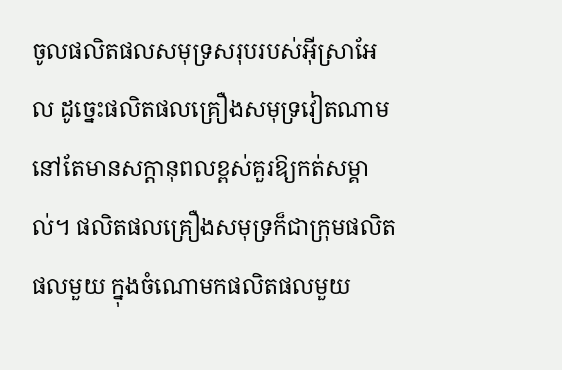ចូលផលិតផលសមុទ្រសរុបរបស់អ៊ីស្រាអែល ដូច្នេះផលិតផលគ្រឿងសមុទ្រវៀតណាមនៅតែមានសក្តានុពលខ្ពស់គួរឱ្យកត់សម្គាល់។ ផលិតផលគ្រឿងសមុទ្រក៏ជាក្រុមផលិតផលមួយ ក្នុងចំណោមកផលិតផលមួយ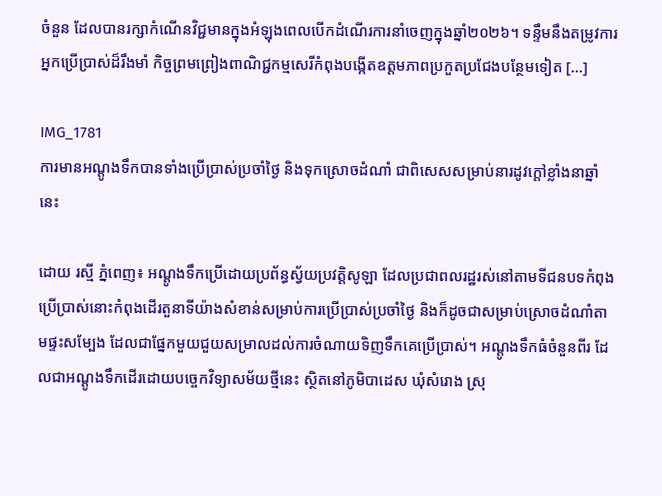ចំនួន ដែលបានរក្សាកំណើនវិជ្ជមានក្នុងអំឡុងពេលបើកដំណើរការនាំចេញក្នុងឆ្នាំ២០២៦។ ទន្ទឹមនឹងតម្រូវការអ្នកប្រើប្រាស់ដ៏រឹងមាំ កិច្ចព្រមព្រៀងពាណិជ្ជកម្មសេរីកំពុងបង្កើតឧត្តមភាពប្រកួតប្រជែងបន្ថែមទៀត […]

IMG_1781
ការមានអណ្តូងទឹកបានទាំងប្រើប្រាស់ប្រចាំថ្ងៃ និងទុកស្រោចដំណាំ ជាពិសេសសម្រាប់នារដូវក្តៅខ្លាំងនាឆ្នាំនេះ

ដោយ រស្មី ភ្នំពេញ៖ អណ្តូងទឹកប្រើដោយប្រព័ន្ធស្វ័យប្រវត្តិសូឡា ដែលប្រជាពលរដ្ឋរស់នៅតាមទីជនបទកំពុងប្រើប្រាស់នោះកំពុងដើរតួនាទីយ៉ាងសំខាន់សម្រាប់ការប្រើប្រាស់ប្រចាំថ្ងៃ និងក៏ដូចជាសម្រាប់ស្រោចដំណាំតាមផ្ទះសម្បែង ដែលជាផ្នែកមួយជួយសម្រាលដល់ការចំណាយទិញទឹកគេប្រើប្រាស់។ អណ្តូងទឹកធំចំនួនពីរ ដែលជាអណ្តូងទឹកដើរដោយបច្ចេកវិទ្យាសម័យថ្មីនេះ ស្ថិតនៅភូមិបាដេស ឃុំសំរោង ស្រុ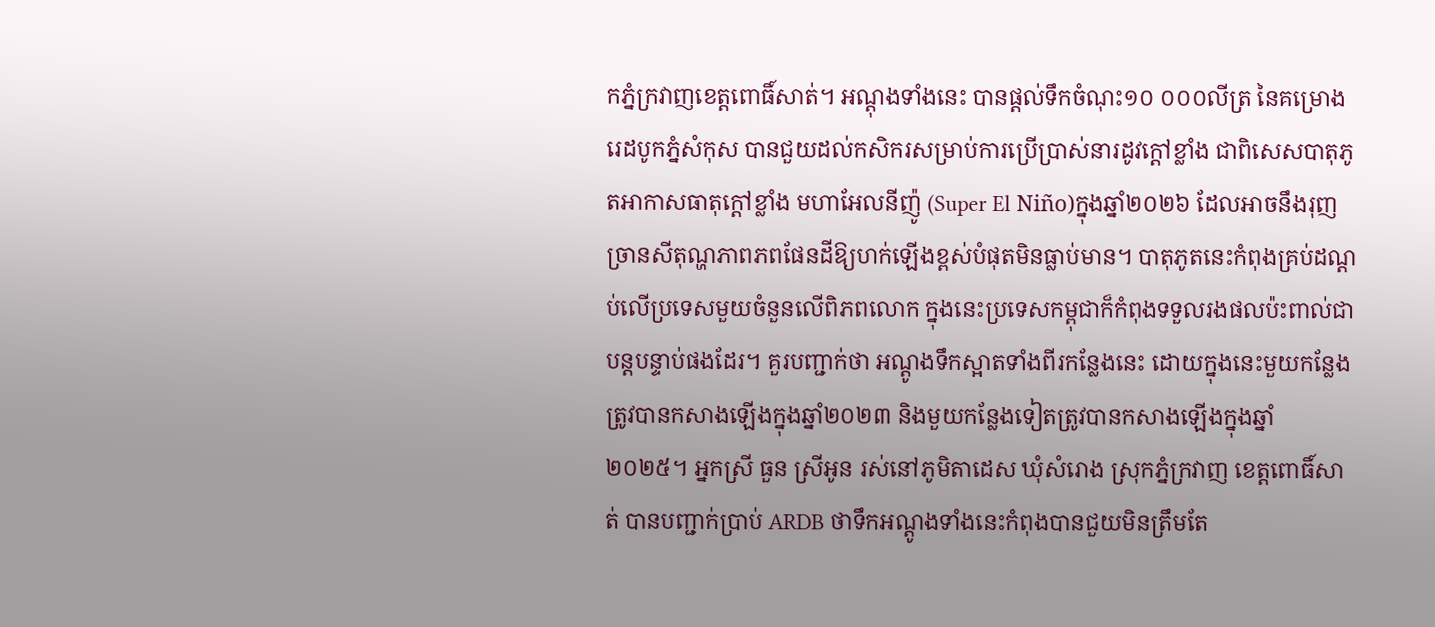កភ្នំក្រវាញខេត្តពោធិ៍សាត់។ អណ្តុងទាំងនេះ បានផ្តល់ទឹកចំណុះ១០ ០០០លីត្រ នៃគម្រោងរេដបូកភ្នំសំកុស បានជួយដល់កសិករសម្រាប់ការប្រើប្រាស់នារដូវក្តៅខ្លាំង ជាពិសេសបាតុភូតអាកាសធាតុក្តៅខ្លាំង មហាអែលនីញ៉ូ (Super El Niño)ក្នុងឆ្នាំ២០២៦ ដែលអាចនឹងរុញច្រានសីតុណ្ហភាពភពផែនដីឱ្យហក់ឡើងខ្ពស់បំផុតមិនធ្លាប់មាន។ បាតុភូតនេះកំពុងគ្រប់ដណ្តប់លើប្រទេសមួយចំនួនលើពិភពលោក ក្នុងនេះប្រទេសកម្ពុជាក៏កំពុងទទួលរងផលប៉ះពាល់ជាបន្តបន្ទាប់ផងដែរ។ គួរបញ្ជាក់ថា អណ្តូងទឹកស្អាតទាំងពីរកន្លែងនេះ ដោយក្នុងនេះមួយកន្លែងត្រូវបានកសាងឡើងក្នុងឆ្នាំ២០២៣ និងមួយកន្លែងទៀតត្រូវបានកសាងឡើងក្នុងឆ្នាំ២០២៥។ អ្នកស្រី ធួន ស្រីអូន រស់នៅភូមិតាដេស ឃុំសំរោង ស្រុកភ្នំក្រវាញ ខេត្តពោធិ៍សាត់ បានបញ្ជាក់ប្រាប់ ARDB ថាទឹកអណ្តូងទាំងនេះកំពុងបានជួយមិនត្រឹមតែ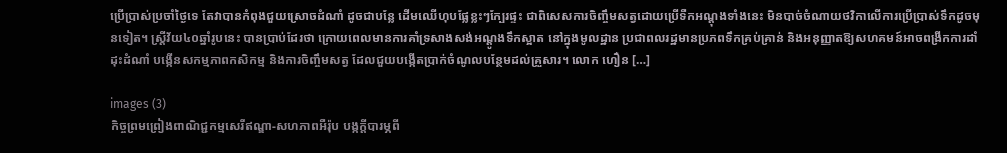ប្រើប្រាស់ប្រចាំថ្ងៃទេ តែវាបានកំពុងជួយស្រោចដំណាំ ដូចជាបន្លែ ដើមឈើហុបផ្លែខ្លះៗក្បែរផ្ទះ ជាពិសេសការចិញ្ចឹមសត្វដោយប្រើទឺកអណ្តុងទាំងនេះ មិនបាច់ចំណាយថវិកាលើការប្រើប្រាស់ទឹកដូចមុនទៀត។ ស្រ្តីវ័យ៤០ឆ្នាំរូបនេះ បានប្រាប់ដែរថា ក្រោយពេលមានការគាំទ្រសាងសង់អណ្តូងទឹកស្អាត នៅក្នុងមូលដ្ឋាន ប្រជាពលរដ្ឋមានប្រភពទឹកគ្រប់គ្រាន់ និងអនុញ្ញាតឱ្យសហគមន៍អាចពង្រីកការដាំដុះដំណាំ បង្កើនសកម្មភាពកសិកម្ម និងការចិញ្ចឹមសត្វ ដែលជួយបង្កើតប្រាក់ចំណូលបន្ថែមដល់គ្រួសារ។ លោក ហឿន […]

images (3)
កិច្ចព្រមព្រៀងពាណិជ្ជកម្មសេរីឥណ្ឌា-សហភាពអឺរ៉ុប បង្កក្តីបារម្ភពី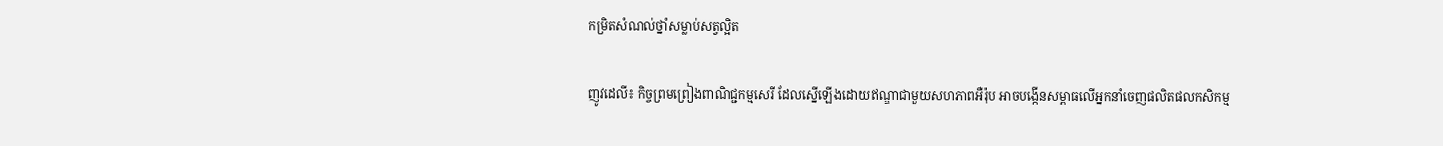កម្រិតសំណល់ថ្នាំសម្លាប់សត្វល្អិត

ញូវដេលី៖ កិច្ចព្រមព្រៀងពាណិជ្ជកម្មសេរី ដែលស្នើឡើងដោយឥណ្ឌាជាមួយសហភាពអឺរ៉ុប អាចបង្កើនសម្ពាធលើអ្នកនាំចេញផលិតផលកសិកម្ម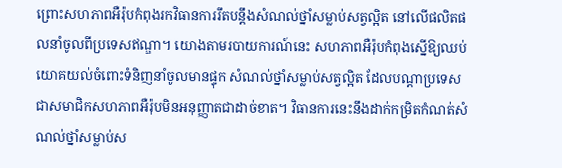ព្រោះសហភាពអឺរ៉ុបកំពុងរកវិធានការរឹតបន្តឹងសំណល់ថ្នាំសម្លាប់សត្វល្អិត នៅលើផលិតផលនាំចូលពីប្រទេសឥណ្ឌា។ យោងតាមរបាយការណ៍នេះ សហភាពអឺរ៉ុបកំពុងស្នើឱ្យឈប់យោគយល់ចំពោះទំនិញនាំចូលមានផ្ទុក សំណល់ថ្នាំសម្លាប់សត្វល្អិត ដែលបណ្តាប្រទេសជាសមាជិកសហភាពអឺរ៉ុបមិនអនុញ្ញាតជាដាច់ខាត។ វិធានការនេះនឹងដាក់កម្រិតកំណត់សំណល់ថ្នាំសម្លាប់ស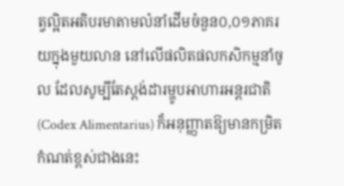ត្វល្អិតអតិបរមាតាមលំនាំដើមចំនួន០,០១ភាគរយក្នុងមួយលាន នៅលើផលិតផលកសិកម្មនាំចូល ដែលសូម្បីតែស្តង់ដារម្ហូបអាហារអន្តរជាតិ (Codex Alimentarius) ក៏អនុញ្ញាតឱ្យមានកម្រិតកំណត់ខ្ពស់ជាងនេះ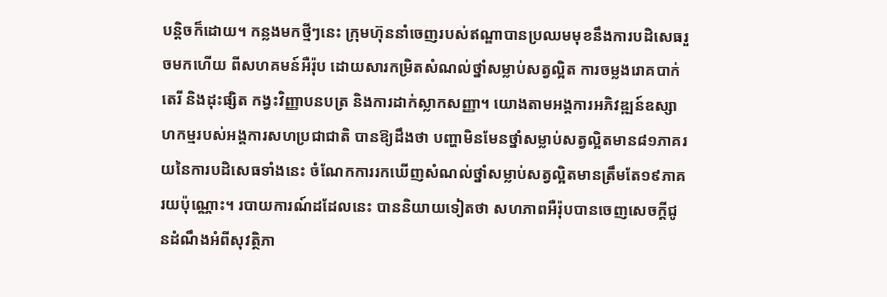បន្តិចក៏ដោយ។ កន្លងមកថ្មីៗនេះ ក្រុមហ៊ុននាំចេញរបស់ឥណ្ឌាបានប្រឈមមុខនឹងការបដិសេធរួចមកហើយ ពីសហគមន៍អឺរ៉ុប ដោយសារកម្រិតសំណល់ថ្នាំសម្លាប់សត្វល្អិត ការចម្លងរោគបាក់តេរី និងដុះផ្សិត កង្វះវិញ្ញាបនបត្រ និងការដាក់ស្លាកសញ្ញា។ យោងតាមអង្គការអភិវឌ្ឍន៍ឧស្សាហកម្មរបស់អង្គការសហប្រជាជាតិ បានឱ្យដឹងថា បញ្ហាមិនមែនថ្នាំសម្លាប់សត្វល្អិតមាន៨១ភាគរយនៃការបដិសេធទាំងនេះ ចំណែកការរកឃើញសំណល់ថ្នាំសម្លាប់សត្វល្អិតមានត្រឹមតែ១៩ភាគរយប៉ុណ្ណោះ។ របាយការណ៍ដដែលនេះ បាននិយាយទៀតថា សហភាពអឺរ៉ុបបានចេញសេចក្តីជូនដំណឹងអំពីសុវត្ថិភា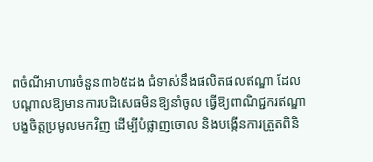ពចំណីអាហារចំនួន៣៦៥ដង ជំទាស់នឹងផលិតផលឥណ្ឌា ដែលបណ្តាលឱ្យមានការបដិសេធមិនឱ្យនាំចូល ធ្វើឱ្យពាណិជ្ជករឥណ្ឌាបង្ខចិត្តប្រមូលមកវិញ ដើម្បីបំផ្លាញចោល និងបង្កើនការត្រួតពិនិ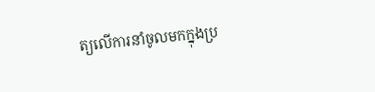ត្យលើការនាំចូលមកក្នុងប្រ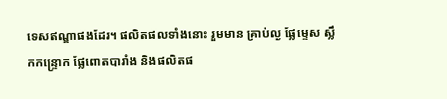ទេសឥណ្ឌាផងដែរ។ ផលិតផលទាំងនោះ រួមមាន គ្រាប់ល្ង ផ្លែម្ទេស ស្លឹកកន្ទ្រោក ផ្លែពោតបារាំង និងផលិតផ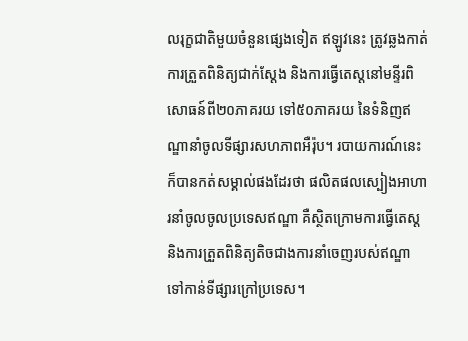លរុក្ខជាតិមួយចំនួនផ្សេងទៀត ឥឡូវនេះ ត្រូវឆ្លងកាត់ការត្រួតពិនិត្យជាក់ស្តែង និងការធ្វើតេស្តនៅមន្ទីរពិសោធន៍ពី២០ភាគរយ ទៅ៥០ភាគរយ នៃទំនិញឥណ្ឌានាំចូលទីផ្សារសហភាពអឺរ៉ុប។ របាយការណ៍នេះ ក៏បានកត់សម្គាល់ផងដែរថា ផលិតផលស្បៀងអាហារនាំចូលចូលប្រទេសឥណ្ឌា គឺស្ថិតក្រោមការធ្វើតេស្ត និងការត្រួតពិនិត្យតិចជាងការនាំចេញរបស់ឥណ្ឌា ទៅកាន់ទីផ្សារក្រៅប្រទេស។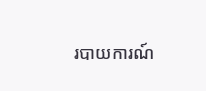របាយការណ៍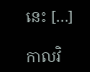នេះ […]

កាលវិ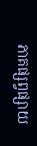ភាគផ្សព្វផ្សាយ